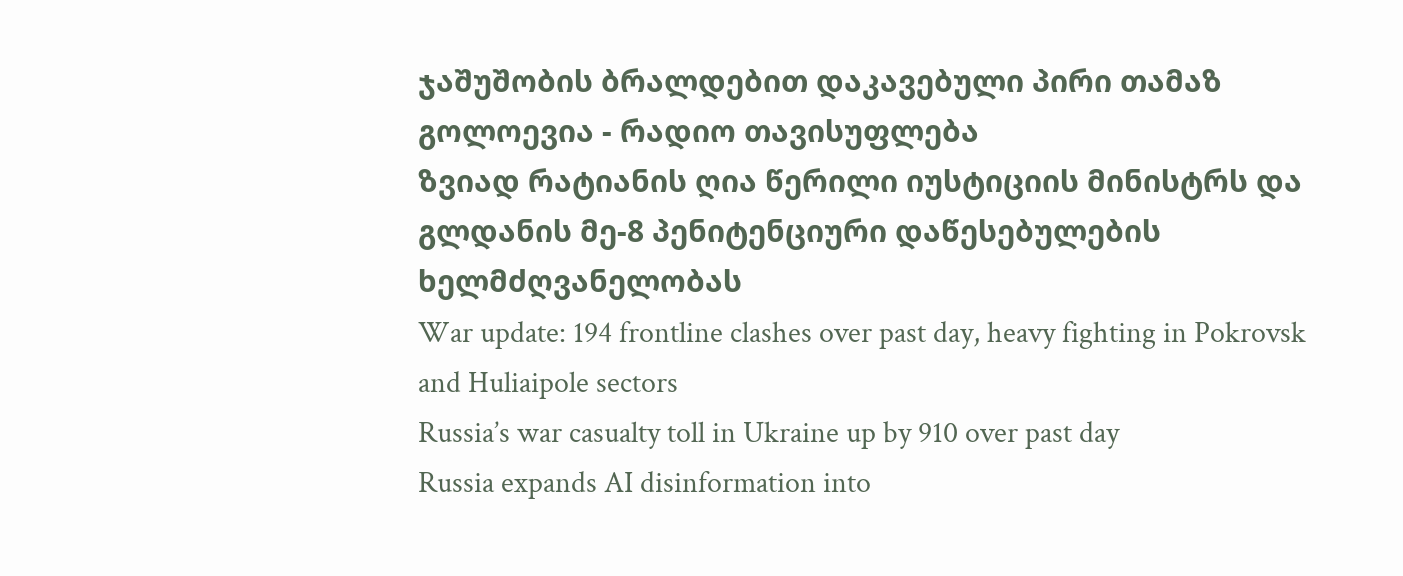ჯაშუშობის ბრალდებით დაკავებული პირი თამაზ გოლოევია - რადიო თავისუფლება
ზვიად რატიანის ღია წერილი იუსტიციის მინისტრს და გლდანის მე-8 პენიტენციური დაწესებულების ხელმძღვანელობას
War update: 194 frontline clashes over past day, heavy fighting in Pokrovsk and Huliaipole sectors
Russia’s war casualty toll in Ukraine up by 910 over past day
Russia expands AI disinformation into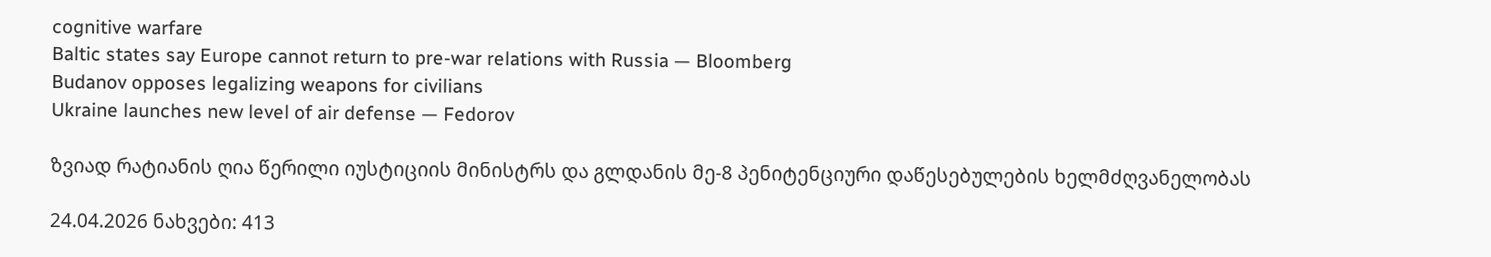cognitive warfare
Baltic states say Europe cannot return to pre-war relations with Russia — Bloomberg
Budanov opposes legalizing weapons for civilians
Ukraine launches new level of air defense — Fedorov

ზვიად რატიანის ღია წერილი იუსტიციის მინისტრს და გლდანის მე-8 პენიტენციური დაწესებულების ხელმძღვანელობას

24.04.2026 ნახვები: 413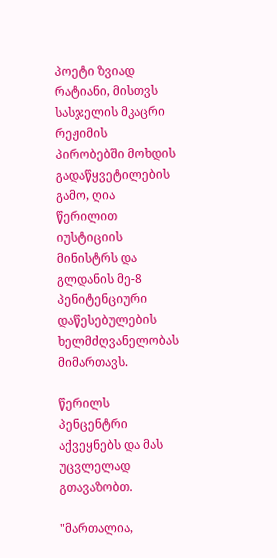პოეტი ზვიად რატიანი, მისთვს სასჯელის მკაცრი რეჟიმის პირობებში მოხდის გადაწყვეტილების გამო, ღია წერილით იუსტიციის მინისტრს და გლდანის მე-8 პენიტენციური დაწესებულების ხელმძღვანელობას მიმართავს.

წერილს პენცენტრი აქვეყნებს და მას უცვლელად გთავაზობთ.

"მართალია,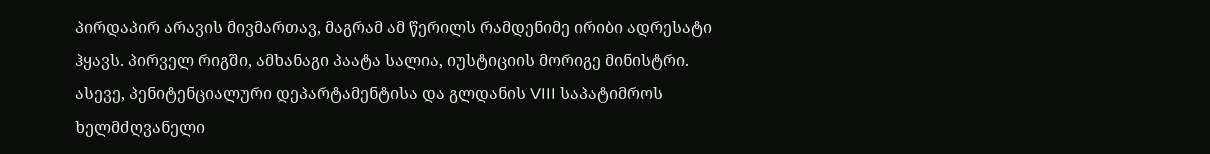პირდაპირ არავის მივმართავ, მაგრამ ამ წერილს რამდენიმე ირიბი ადრესატი ჰყავს. პირველ რიგში, ამხანაგი პაატა სალია, იუსტიციის მორიგე მინისტრი. ასევე, პენიტენციალური დეპარტამენტისა და გლდანის VIII საპატიმროს ხელმძღვანელი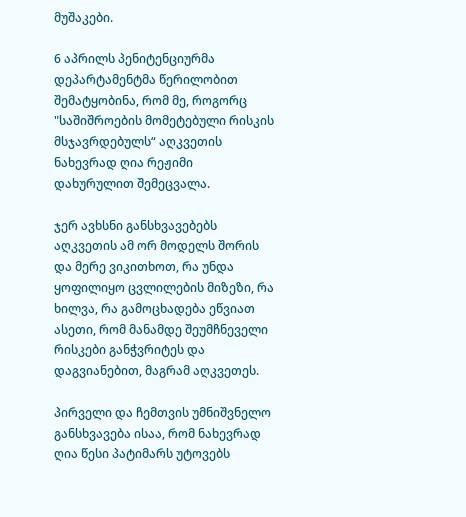მუშაკები.

6 აპრილს პენიტენციურმა დეპარტამენტმა წერილობით შემატყობინა, რომ მე, როგორც "საშიშროების მომეტებული რისკის მსჯავრდებულს“ აღკვეთის ნახევრად ღია რეჟიმი დახურულით შემეცვალა.

ჯერ ავხსნი განსხვავებებს აღკვეთის ამ ორ მოდელს შორის და მერე ვიკითხოთ, რა უნდა ყოფილიყო ცვლილების მიზეზი, რა ხილვა, რა გამოცხადება ეწვიათ ასეთი, რომ მანამდე შეუმჩნეველი რისკები განჭვრიტეს და დაგვიანებით, მაგრამ აღკვეთეს.

პირველი და ჩემთვის უმნიშვნელო განსხვავება ისაა, რომ ნახევრად ღია წესი პატიმარს უტოვებს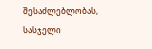შესაძლებლობას, სასჯელი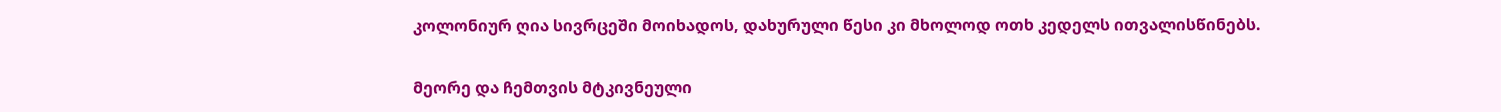კოლონიურ ღია სივრცეში მოიხადოს, დახურული წესი კი მხოლოდ ოთხ კედელს ითვალისწინებს.

მეორე და ჩემთვის მტკივნეული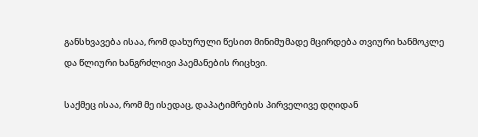განსხვავება ისაა, რომ დახურული წესით მინიმუმადე მცირდება თვიური ხანმოკლე და წლიური ხანგრძლივი პაემანების რიცხვი.

საქმეც ისაა, რომ მე ისედაც, დაპატიმრების პირველივე დღიდან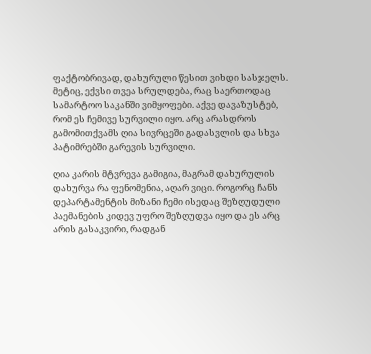ფაქტობრივად, დახურული წესით ვიხდი სასჯელს. მეტიც, ექვსი თვეა სრულდება, რაც საერთოდაც სამარტოო საკანში ვიმყოფები. აქვე დავაზუსტებ, რომ ეს ჩემივე სურვილი იყო. არც არასდროს გამომითქვამს ღია სივრცეში გადასვლის და სხვა პატიმრებში გარევის სურვილი.

ღია კარის მტვრევა გამიგია, მაგრამ დახურულის დახურვა რა ფენომენია, აღარ ვიცი. როგორც ჩანს დეპარტამენტის მიზანი ჩემი ისედაც შეზღუდული პაემანების კიდევ უფრო შეზღუდვა იყო და ეს არც არის გასაკვირი, რადგან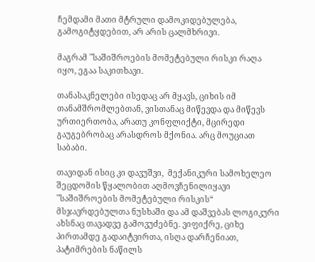ჩემდამი მათი მტრული დამოკიდებულება, გამოგიტყდებით, არ არის ცალმხრივი.

მაგრამ "საშიშროების მომეტებული რისკი რაღა იყო, ეგაა საკითხავი.

თანასაკნელები ისედაც არ მყავს, ციხის იმ თანამშრომლებთან, ვისთანაც მიწევდა და მიწევს ურთიერთობა, არათუ კონფლიქტი, მცირედი გაუგებრობაც არასდროს მქონია. არც მოუციათ საბაბი.

თავიდან ისიც კი დავუშვი,  მექანიკური სამოხელეო შეცდომის წყალობით აღმოვჩენილიყავი "საშიშროების მომეტებული რისკის“ მსჯავრდებულთა ნუსხაში და ამ დაშვებას ლოგიკური ახსნაც თავადვე გამოვუძებნე. ვიფიქრე, ციხე პირთამდე გადაიტვირთა, ისღა დარჩენიათ, პატიმრების ნაწილს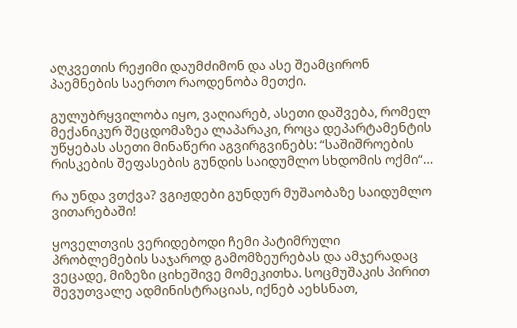აღკვეთის რეჟიმი დაუმძიმონ და ასე შეამცირონ პაემნების საერთო რაოდენობა მეთქი.

გულუბრყვილობა იყო, ვაღიარებ, ასეთი დაშვება, რომელ მექანიკურ შეცდომაზეა ლაპარაკი, როცა დეპარტამენტის უწყებას ასეთი მინაწერი აგვირგვინებს: “საშიშროების რისკების შეფასების გუნდის საიდუმლო სხდომის ოქმი“…

რა უნდა ვთქვა? ვგიჟდები გუნდურ მუშაობაზე საიდუმლო ვითარებაში!

ყოველთვის ვერიდებოდი ჩემი პატიმრული პრობლემების საჯაროდ გამომზეურებას და ამჯერადაც ვეცადე, მიზეზი ციხეშივე მომეკითხა. სოცმუშაკის პირით შევუთვალე ადმინისტრაციას, იქნებ აეხსნათ,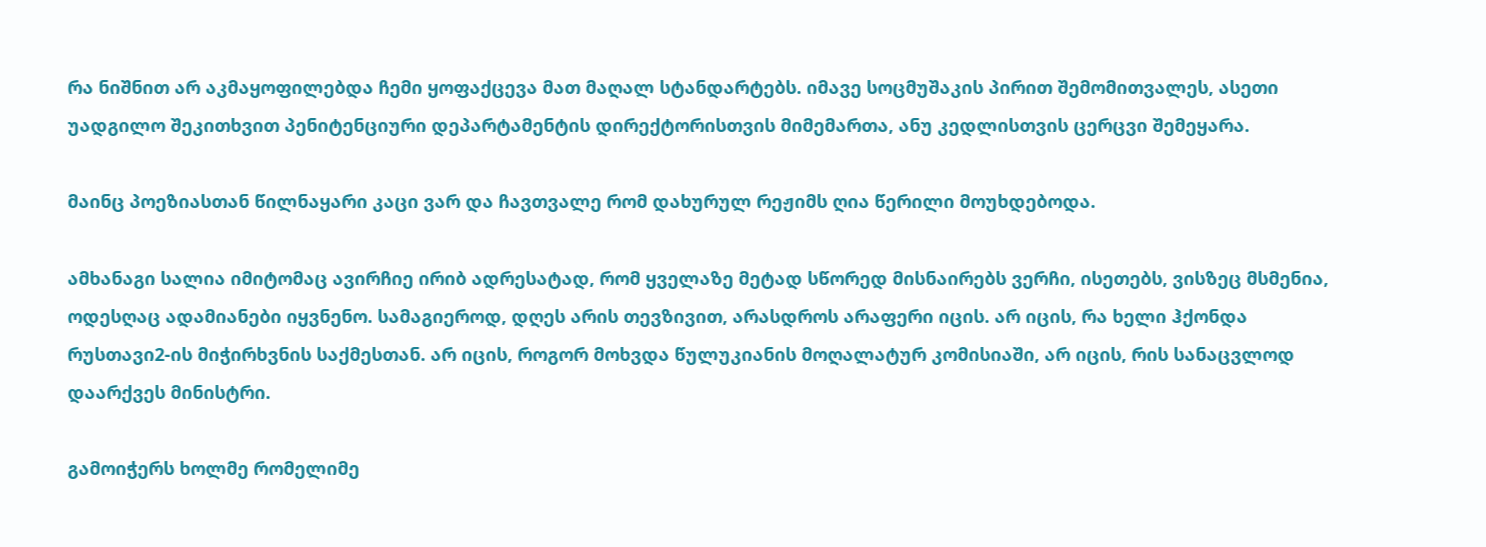რა ნიშნით არ აკმაყოფილებდა ჩემი ყოფაქცევა მათ მაღალ სტანდარტებს. იმავე სოცმუშაკის პირით შემომითვალეს, ასეთი უადგილო შეკითხვით პენიტენციური დეპარტამენტის დირექტორისთვის მიმემართა, ანუ კედლისთვის ცერცვი შემეყარა.

მაინც პოეზიასთან წილნაყარი კაცი ვარ და ჩავთვალე რომ დახურულ რეჟიმს ღია წერილი მოუხდებოდა.

ამხანაგი სალია იმიტომაც ავირჩიე ირიბ ადრესატად, რომ ყველაზე მეტად სწორედ მისნაირებს ვერჩი, ისეთებს, ვისზეც მსმენია, ოდესღაც ადამიანები იყვნენო. სამაგიეროდ, დღეს არის თევზივით, არასდროს არაფერი იცის. არ იცის, რა ხელი ჰქონდა რუსთავი2-ის მიჭირხვნის საქმესთან. არ იცის, როგორ მოხვდა წულუკიანის მოღალატურ კომისიაში, არ იცის, რის სანაცვლოდ დაარქვეს მინისტრი.

გამოიჭერს ხოლმე რომელიმე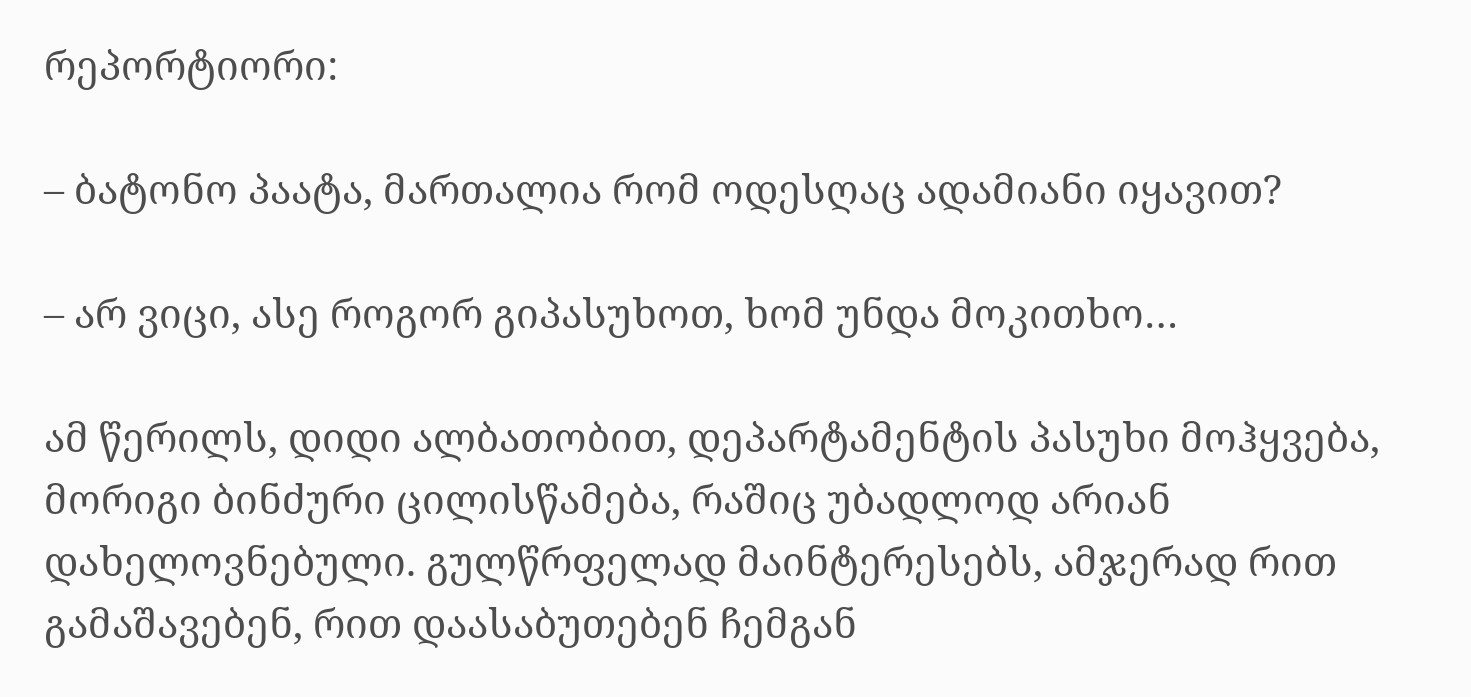რეპორტიორი:

– ბატონო პაატა, მართალია რომ ოდესღაც ადამიანი იყავით?

– არ ვიცი, ასე როგორ გიპასუხოთ, ხომ უნდა მოკითხო…

ამ წერილს, დიდი ალბათობით, დეპარტამენტის პასუხი მოჰყვება, მორიგი ბინძური ცილისწამება, რაშიც უბადლოდ არიან დახელოვნებული. გულწრფელად მაინტერესებს, ამჯერად რით გამაშავებენ, რით დაასაბუთებენ ჩემგან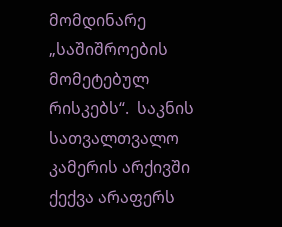მომდინარე „საშიშროების მომეტებულ რისკებს“.  საკნის სათვალთვალო კამერის არქივში ქექვა არაფერს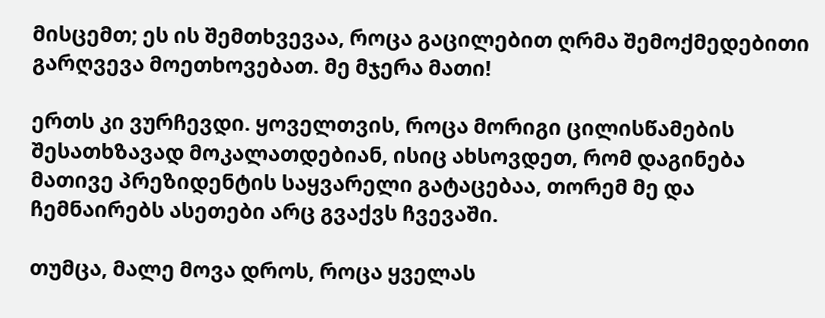მისცემთ; ეს ის შემთხვევაა, როცა გაცილებით ღრმა შემოქმედებითი გარღვევა მოეთხოვებათ. მე მჯერა მათი!

ერთს კი ვურჩევდი. ყოველთვის, როცა მორიგი ცილისწამების შესათხზავად მოკალათდებიან, ისიც ახსოვდეთ, რომ დაგინება მათივე პრეზიდენტის საყვარელი გატაცებაა, თორემ მე და ჩემნაირებს ასეთები არც გვაქვს ჩვევაში.

თუმცა, მალე მოვა დროს, როცა ყველას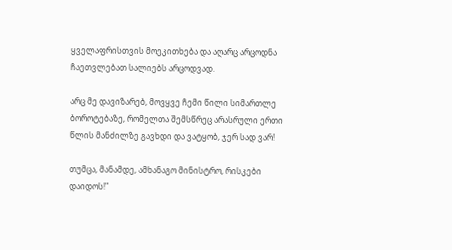ყველაფრისთვის მოეკითხება და აღარც არცოდნა ჩაეთვლებათ სალიებს არცოდვად.

არც მე დავიზარებ, მოვყვე ჩემი წილი სიმართლე ბოროტებაზე, რომელთა შემსწრეც არასრული ერთი წლის მანძილზე გავხდი და ვატყობ, ჯერ სად ვარ!

თუმცა, მანამდე, ამხანაგო მინისტრო, რისკები დაიდოს!"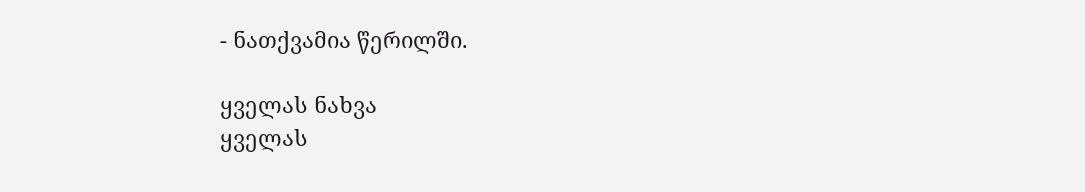- ნათქვამია წერილში.

ყველას ნახვა
ყველას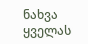ნახვა
ყველას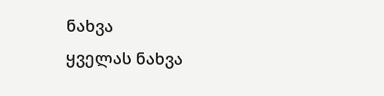ნახვა
ყველას ნახვა